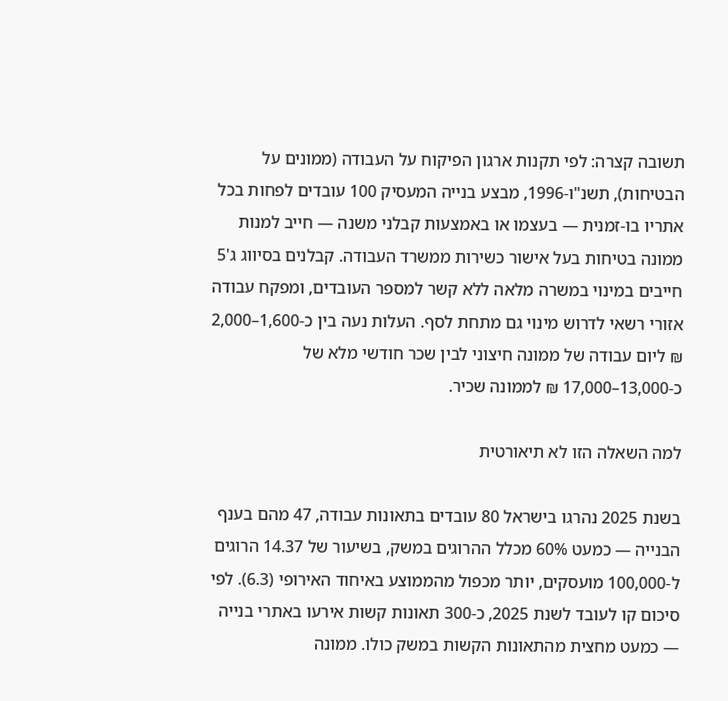תשובה קצרה: לפי תקנות ארגון הפיקוח על העבודה (ממונים על הבטיחות), תשנ"ו-1996, מבצע בנייה המעסיק 100 עובדים לפחות בכל אתריו בו-זמנית — בעצמו או באמצעות קבלני משנה — חייב למנות ממונה בטיחות בעל אישור כשירות ממשרד העבודה. קבלנים בסיווג ג'5 חייבים במינוי במשרה מלאה ללא קשר למספר העובדים, ומפקח עבודה אזורי רשאי לדרוש מינוי גם מתחת לסף. העלות נעה בין כ-1,600–2,000 ₪ ליום עבודה של ממונה חיצוני לבין שכר חודשי מלא של כ-13,000–17,000 ₪ לממונה שכיר.

למה השאלה הזו לא תיאורטית

בשנת 2025 נהרגו בישראל 80 עובדים בתאונות עבודה, 47 מהם בענף הבנייה — כמעט 60% מכלל ההרוגים במשק, בשיעור של 14.37 הרוגים ל-100,000 מועסקים, יותר מכפול מהממוצע באיחוד האירופי (6.3). לפי סיכום קו לעובד לשנת 2025, כ-300 תאונות קשות אירעו באתרי בנייה — כמעט מחצית מהתאונות הקשות במשק כולו. ממונה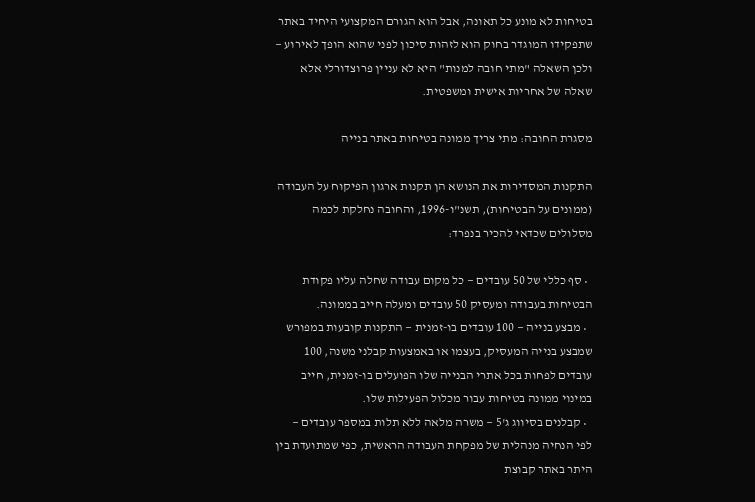בטיחות לא מונע כל תאונה, אבל הוא הגורם המקצועי היחיד באתר שתפקידו המוגדר בחוק הוא לזהות סיכון לפני שהוא הופך לאירוע — ולכן השאלה "מתי חובה למנות" היא לא עניין פרוצדורלי אלא שאלה של אחריות אישית ומשפטית.

מסגרת החובה: מתי צריך ממונה בטיחות באתר בנייה

התקנות המסדירות את הנושא הן תקנות ארגון הפיקוח על העבודה (ממונים על הבטיחות), תשנ"ו-1996, והחובה נחלקת לכמה מסלולים שכדאי להכיר בנפרד:

  • סף כללי של 50 עובדים — כל מקום עבודה שחלה עליו פקודת הבטיחות בעבודה ומעסיק 50 עובדים ומעלה חייב בממונה.
  • מבצע בנייה — 100 עובדים בו-זמנית — התקנות קובעות במפורש שמבצע בנייה המעסיק, בעצמו או באמצעות קבלני משנה, 100 עובדים לפחות בכל אתרי הבנייה שלו הפועלים בו-זמנית, חייב במינוי ממונה בטיחות עבור מכלול הפעילות שלו.
  • קבלנים בסיווג ג'5 — משרה מלאה ללא תלות במספר עובדים — לפי הנחיה מנהלית של מפקחת העבודה הראשית, כפי שמתועדת בין היתר באתר קבוצת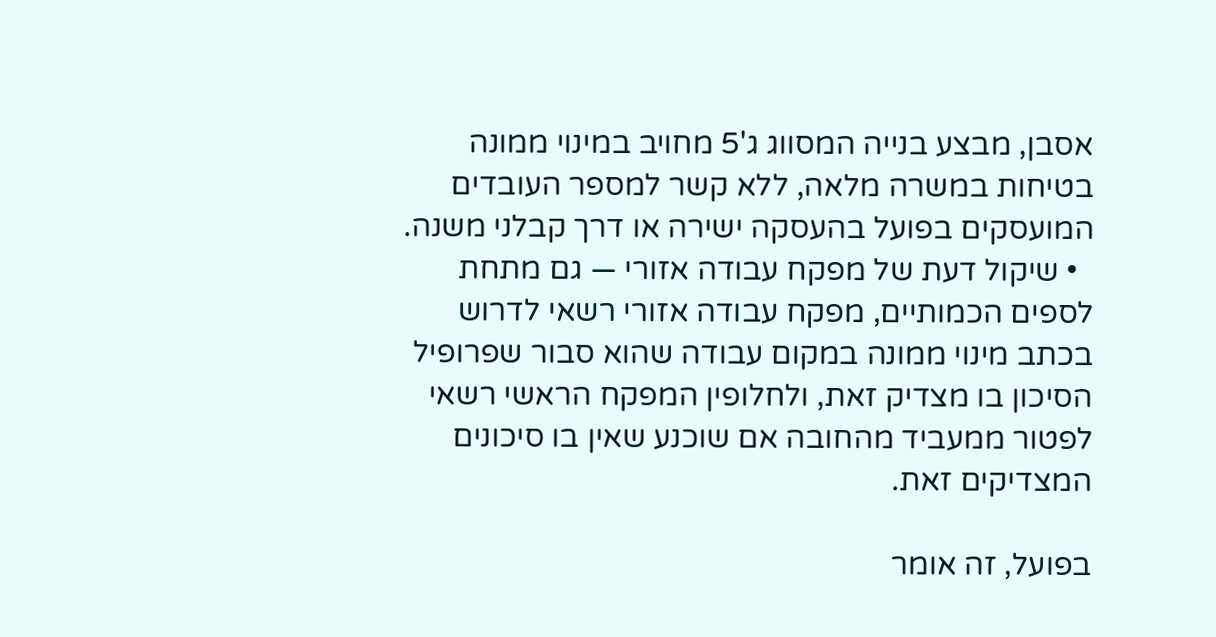אסבן, מבצע בנייה המסווג ג'5 מחויב במינוי ממונה בטיחות במשרה מלאה, ללא קשר למספר העובדים המועסקים בפועל בהעסקה ישירה או דרך קבלני משנה.
  • שיקול דעת של מפקח עבודה אזורי — גם מתחת לספים הכמותיים, מפקח עבודה אזורי רשאי לדרוש בכתב מינוי ממונה במקום עבודה שהוא סבור שפרופיל הסיכון בו מצדיק זאת, ולחלופין המפקח הראשי רשאי לפטור ממעביד מהחובה אם שוכנע שאין בו סיכונים המצדיקים זאת.

בפועל, זה אומר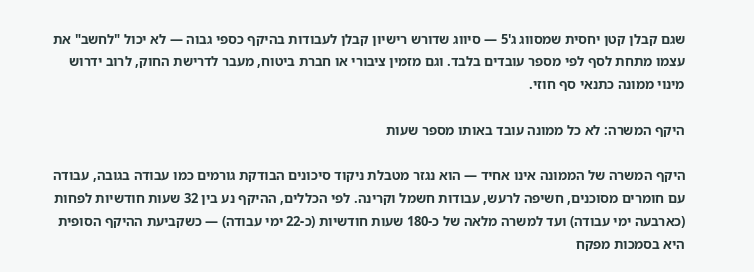שגם קבלן קטן יחסית שמסווג ג'5 — סיווג שדורש רישיון קבלן לעבודות בהיקף כספי גבוה — לא יכול "לחשב" את עצמו מתחת לסף לפי מספר עובדים בלבד. וגם מזמין ציבורי או חברת ביטוח, מעבר לדרישת החוק, לרוב ידרוש מינוי ממונה כתנאי סף חוזי.

היקף המשרה: לא כל ממונה עובד באותו מספר שעות

היקף המשרה של הממונה אינו אחיד — הוא נגזר מטבלת ניקוד סיכונים הבודקת גורמים כמו עבודה בגובה, עבודה עם חומרים מסוכנים, חשיפה לרעש, עבודות חשמל וקרינה. לפי הכללים, ההיקף נע בין 32 שעות חודשיות לפחות (כארבעה ימי עבודה) ועד למשרה מלאה של כ-180 שעות חודשיות (כ-22 ימי עבודה) — כשקביעת ההיקף הסופית היא בסמכות מפקח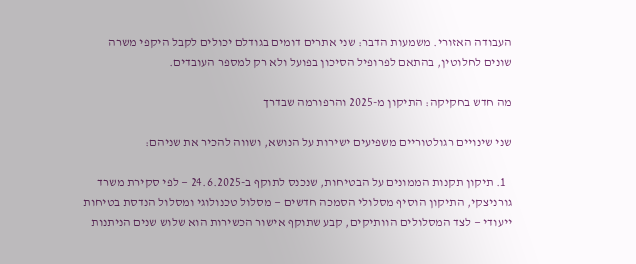העבודה האזורי. משמעות הדבר: שני אתרים דומים בגודלם יכולים לקבל היקפי משרה שונים לחלוטין, בהתאם לפרופיל הסיכון בפועל ולא רק למספר העובדים.

מה חדש בחקיקה: התיקון מ-2025 והרפורמה שבדרך

שני שינויים רגולטוריים משפיעים ישירות על הנושא, ושווה להכיר את שניהם:

  1. תיקון תקנות הממונים על הבטיחות, שנכנס לתוקף ב-24.6.2025 — לפי סקירת משרד גורניצקי, התיקון הוסיף מסלולי הסמכה חדשים — מסלול טכנולוגי ומסלול הנדסת בטיחות ייעודי — לצד המסלולים הוותיקים, קבע שתוקף אישור הכשירות הוא שלוש שנים הניתנות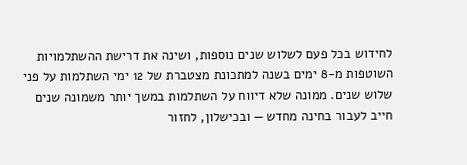לחידוש בכל פעם לשלוש שנים נוספות, ושינה את דרישת ההשתלמויות השוטפות מ-8 ימים בשנה למתכונת מצטברת של 12 ימי השתלמות על פני שלוש שנים. ממונה שלא דיווח על השתלמות במשך יותר משמונה שנים חייב לעבור בחינה מחדש — ובכישלון, לחזור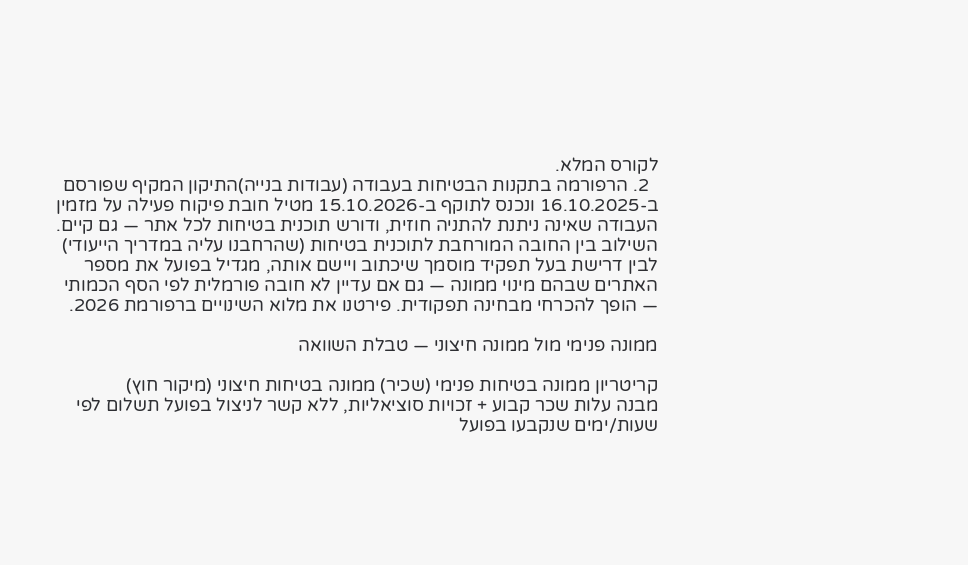לקורס המלא.
  2. הרפורמה בתקנות הבטיחות בעבודה (עבודות בנייה)התיקון המקיף שפורסם ב-16.10.2025 ונכנס לתוקף ב-15.10.2026 מטיל חובת פיקוח פעילה על מזמין העבודה שאינה ניתנת להתניה חוזית, ודורש תוכנית בטיחות לכל אתר — גם קיים. השילוב בין החובה המורחבת לתוכנית בטיחות (שהרחבנו עליה במדריך הייעודי) לבין דרישת בעל תפקיד מוסמך שיכתוב ויישם אותה, מגדיל בפועל את מספר האתרים שבהם מינוי ממונה — גם אם עדיין לא חובה פורמלית לפי הסף הכמותי — הופך להכרחי מבחינה תפקודית. פירטנו את מלוא השינויים ברפורמת 2026.

ממונה פנימי מול ממונה חיצוני — טבלת השוואה

קריטריון ממונה בטיחות פנימי (שכיר) ממונה בטיחות חיצוני (מיקור חוץ)
מבנה עלות שכר קבוע + זכויות סוציאליות, ללא קשר לניצול בפועל תשלום לפי שעות/ימים שנקבעו בפועל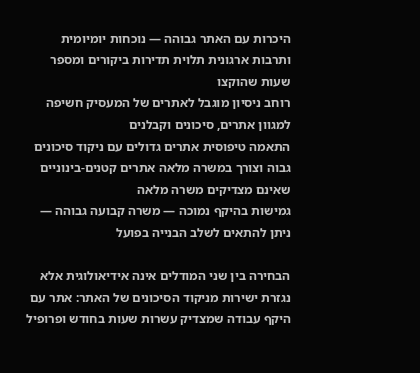היכרות עם האתר גבוהה — נוכחות יומיומית ותרבות ארגונית תלוית תדירות ביקורים ומספר שעות שהוקצו
רוחב ניסיון מוגבל לאתרים של המעסיק חשיפה למגוון אתרים, סיכונים וקבלנים
התאמה טיפוסית אתרים גדולים עם ניקוד סיכונים גבוה וצורך במשרה מלאה אתרים קטנים-בינוניים שאינם מצדיקים משרה מלאה
גמישות בהיקף נמוכה — משרה קבועה גבוהה — ניתן להתאים לשלב הבנייה בפועל

הבחירה בין שני המודלים אינה אידיאולוגית אלא נגזרת ישירות מניקוד הסיכונים של האתר: אתר עם היקף עבודה שמצדיק עשרות שעות בחודש ופרופיל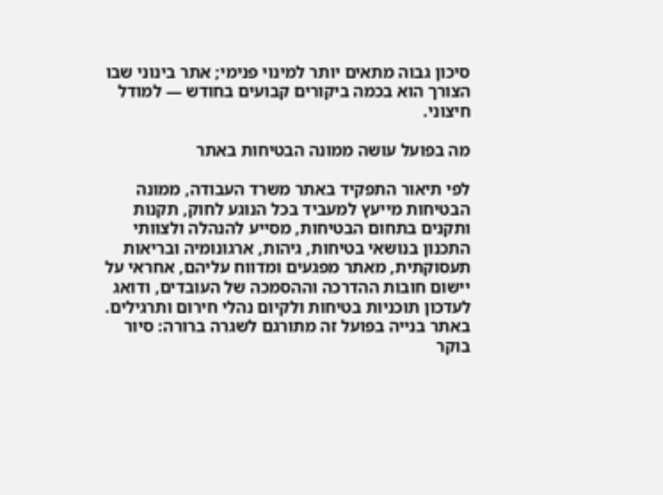סיכון גבוה מתאים יותר למינוי פנימי; אתר בינוני שבו הצורך הוא בכמה ביקורים קבועים בחודש — למודל חיצוני.

מה בפועל עושה ממונה הבטיחות באתר

לפי תיאור התפקיד באתר משרד העבודה, ממונה הבטיחות מייעץ למעביד בכל הנוגע לחוק, תקנות ותקנים בתחום הבטיחות, מסייע להנהלה ולצוותי התכנון בנושאי בטיחות, גיהות, ארגונומיה ובריאות תעסוקתית, מאתר מפגעים ומדווח עליהם, אחראי על יישום חובות ההדרכה וההסמכה של העובדים, ודואג לעדכון תוכניות בטיחות ולקיום נהלי חירום ותרגילים. באתר בנייה בפועל זה מתורגם לשגרה ברורה: סיור בוקר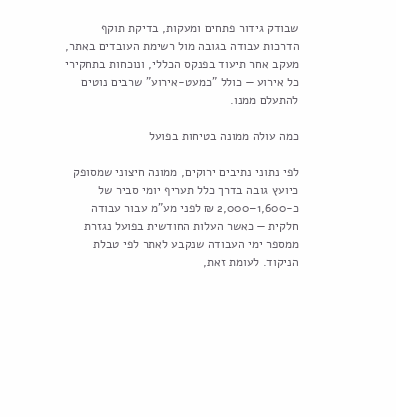שבודק גידור פתחים ומעקות, בדיקת תוקף הדרכות עבודה בגובה מול רשימת העובדים באתר, מעקב אחר תיעוד בפנקס הכללי, ונוכחות בתחקירי כל אירוע — כולל "כמעט-אירוע" שרבים נוטים להתעלם ממנו.

כמה עולה ממונה בטיחות בפועל

לפי נתוני נתיבים ירוקים, ממונה חיצוני שמסופק כיועץ גובה בדרך כלל תעריף יומי סביר של כ-1,600–2,000 ₪ לפני מע"מ עבור עבודה חלקית — כאשר העלות החודשית בפועל נגזרת ממספר ימי העבודה שנקבע לאתר לפי טבלת הניקוד. לעומת זאת,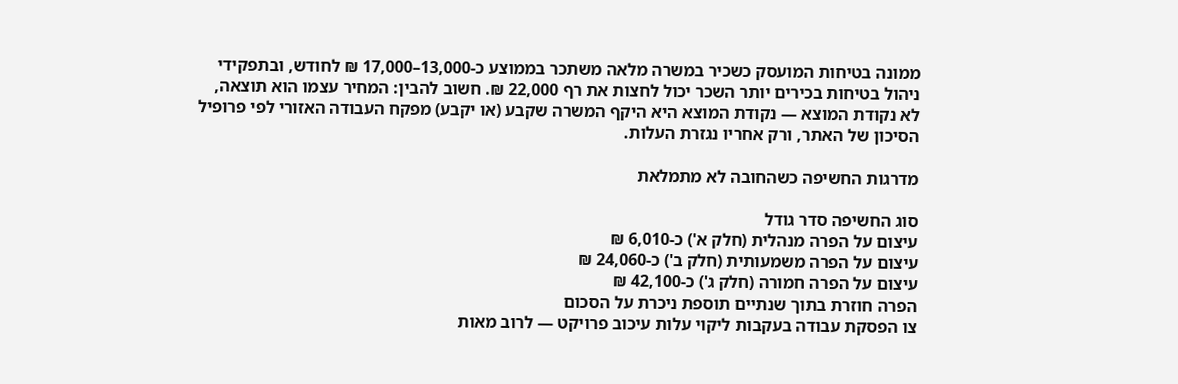ממונה בטיחות המועסק כשכיר במשרה מלאה משתכר בממוצע כ-13,000–17,000 ₪ לחודש, ובתפקידי ניהול בטיחות בכירים יותר השכר יכול לחצות את רף 22,000 ₪. חשוב להבין: המחיר עצמו הוא תוצאה, לא נקודת המוצא — נקודת המוצא היא היקף המשרה שקבע (או יקבע) מפקח העבודה האזורי לפי פרופיל הסיכון של האתר, ורק אחריו נגזרת העלות.

מדרגות החשיפה כשהחובה לא מתמלאת

סוג החשיפה סדר גודל
עיצום על הפרה מנהלית (חלק א') כ-6,010 ₪
עיצום על הפרה משמעותית (חלק ב') כ-24,060 ₪
עיצום על הפרה חמורה (חלק ג') כ-42,100 ₪
הפרה חוזרת בתוך שנתיים תוספת ניכרת על הסכום
צו הפסקת עבודה בעקבות ליקוי עלות עיכוב פרויקט — לרוב מאות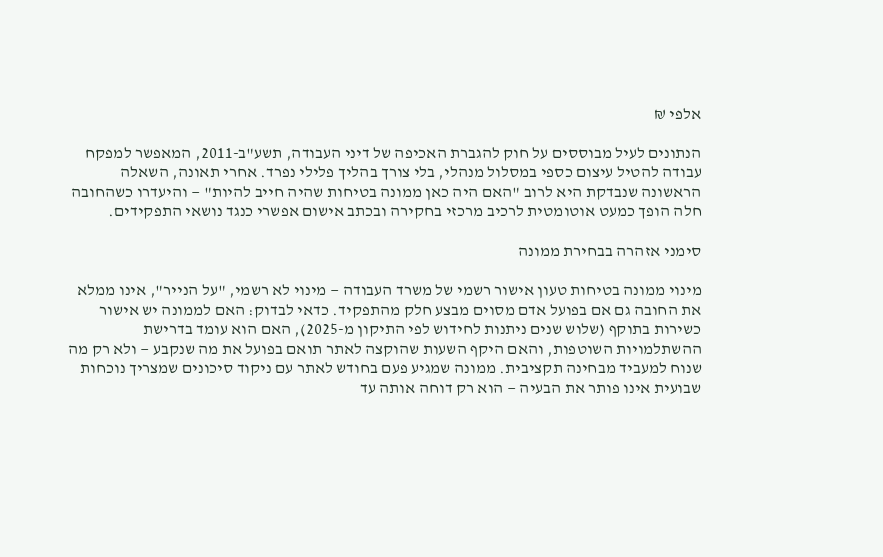אלפי ₪

הנתונים לעיל מבוססים על חוק להגברת האכיפה של דיני העבודה, תשע"ב-2011, המאפשר למפקח עבודה להטיל עיצום כספי במסלול מנהלי, בלי צורך בהליך פלילי נפרד. אחרי תאונה, השאלה הראשונה שנבדקת היא לרוב "האם היה כאן ממונה בטיחות שהיה חייב להיות" — והיעדרו כשהחובה חלה הופך כמעט אוטומטית לרכיב מרכזי בחקירה ובכתב אישום אפשרי כנגד נושאי התפקידים.

סימני אזהרה בבחירת ממונה

מינוי ממונה בטיחות טעון אישור רשמי של משרד העבודה — מינוי לא רשמי, "על הנייר", אינו ממלא את החובה גם אם בפועל אדם מסוים מבצע חלק מהתפקיד. כדאי לבדוק: האם לממונה יש אישור כשירות בתוקף (שלוש שנים ניתנות לחידוש לפי התיקון מ-2025), האם הוא עומד בדרישת ההשתלמויות השוטפות, והאם היקף השעות שהוקצה לאתר תואם בפועל את מה שנקבע — ולא רק מה שנוח למעביד מבחינה תקציבית. ממונה שמגיע פעם בחודש לאתר עם ניקוד סיכונים שמצריך נוכחות שבועית אינו פותר את הבעיה — הוא רק דוחה אותה עד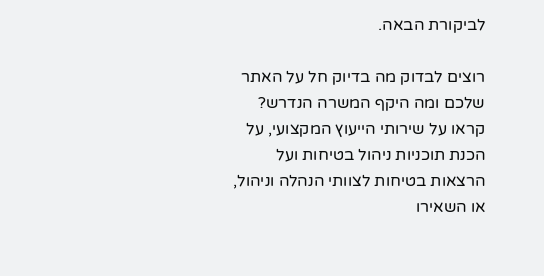לביקורת הבאה.

רוצים לבדוק מה בדיוק חל על האתר שלכם ומה היקף המשרה הנדרש? קראו על שירותי הייעוץ המקצועי, על הכנת תוכניות ניהול בטיחות ועל הרצאות בטיחות לצוותי הנהלה וניהול, או השאירו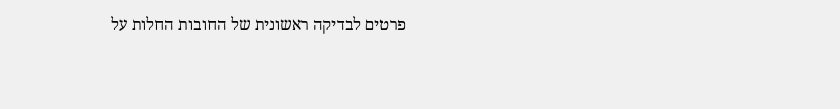פרטים לבדיקה ראשונית של החובות החלות על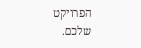הפרויקט שלכם.